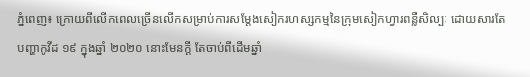ភ្នំពេញ៖ ក្រោយពីលើកពេលច្រើនលើកសម្រាប់ការសម្តែងសៀករហស្សកម្មនៃក្រុមសៀកហ្វារពន្លឺសិល្បៈ ដោយសារតែបញ្ហាកូវីដ ១៩ ក្នុងឆ្នាំ ២០២០ នោះមែនក្តី តែចាប់ពីដើមឆ្នាំ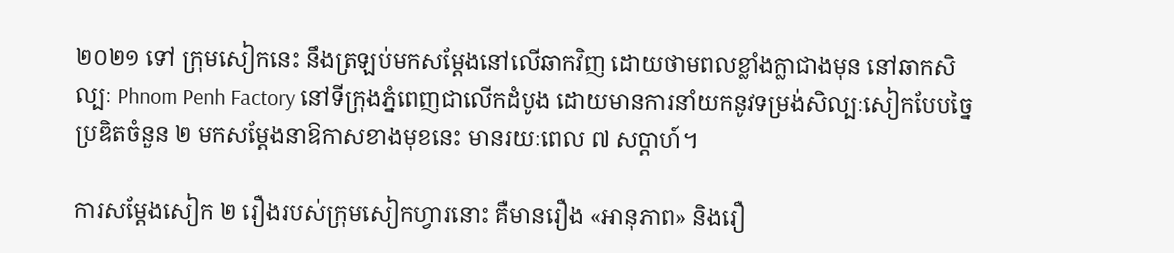២០២១ ទៅ ក្រុមសៀកនេះ នឹងត្រឡប់មកសម្តែងនៅលើឆាកវិញ ដោយថាមពលខ្លាំងក្លាជាងមុន នៅឆាកសិល្បៈ Phnom Penh Factory នៅទីក្រុងភ្នំពេញជាលើកដំបូង ដោយមានការនាំយកនូវទម្រង់សិល្បៈសៀកបែបច្នៃប្រឌិតចំនួន ២ មកសម្តែងនាឱកាសខាងមុខនេះ មានរយៈពេល ៧ សប្តាហ៍។

ការសម្ដែងសៀក ២ រឿងរបស់ក្រុមសៀកហ្វារនោះ គឺមានរឿង «អានុភាព» និងរឿ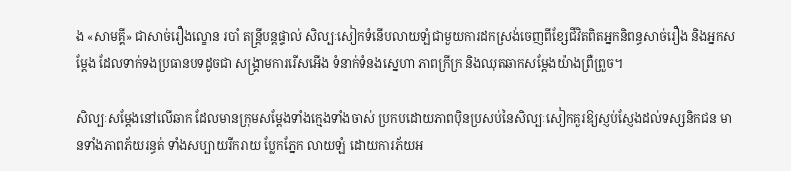ង «សាមគ្គី» ជាសាច់រឿងល្ខោន របាំ តន្រ្តីបន្តផ្ទាល់ សិល្បៈសៀកទំនើបលាយឡំជាមួយការដកស្រង់ចេញពីខ្សែជីវិតពិតអ្នកនិពន្ធសាច់រឿង និងអ្នកសម្ដែង ដែលទាក់ទងប្រធានបទដូចជា សង្គ្រាមការរើសអើង ទំនាក់ទំនងស្នេហា ភាពក្រីក្រ និងឈុតឆាកសម្តែងយ៉ាងព្រឺព្រួច។

សិល្បៈសម្តែងនៅលើឆាក ដែលមានក្រុមសម្តែងទាំងក្មេងទាំងចាស់ ប្រកបដោយភាពប៉ិនប្រសប់នៃសិល្បៈសៀកគួរឱ្យស្ញប់ស្ញែងដល់ទស្សនិកជន មានទាំងភាពភ័យរន្ធត់ ទាំងសប្បាយរីករាយ ប្លែកភ្នែក លាយឡំ ដោយការភ័យអ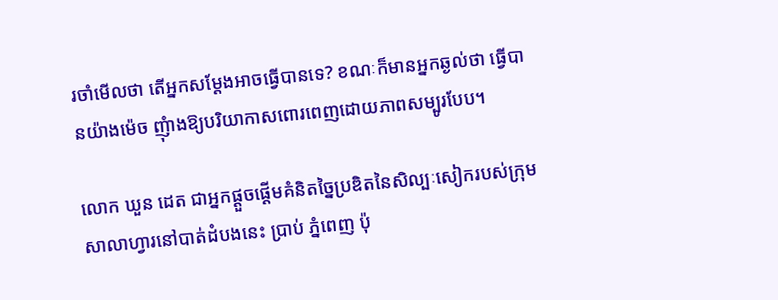រចាំមើលថា តើអ្នកសម្តែងអាចធ្វើបានទេ? ខណៈក៏មានអ្នកឆ្ងល់ថា ធ្វើបានយ៉ាងម៉េច ញុំាងឱ្យបរិយាកាសពោរពេញដោយភាពសម្បូរបែប។

លោក ឃួន ដេត ជាអ្នកផ្ដួចផ្ដើមគំនិតច្នៃប្រឌិតនៃសិល្បៈសៀករបស់ក្រុមសាលាហ្វារនៅបាត់ដំបងនេះ ប្រាប់ ភ្នំពេញ ប៉ុ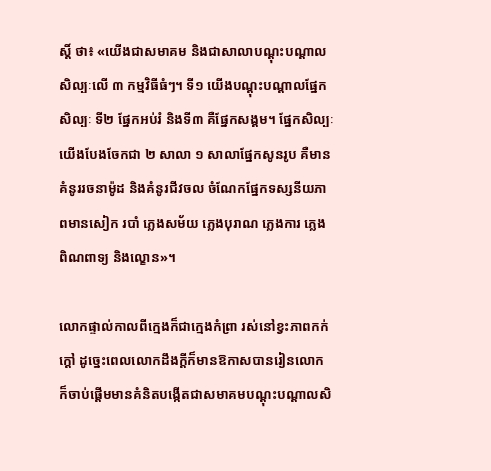ស្តិ៍ ថា៖ «យើងជាសមាគម និងជាសាលាបណ្ដុះបណ្ដាលសិល្បៈលើ ៣ កម្មវិធីធំៗ។ ទី១ យើងបណ្ដុះបណ្ដាលផ្នែកសិល្បៈ ទី២ ផ្នែកអប់រំ និងទី៣ គឺផ្នែកសង្គម។ ផ្នែកសិល្បៈយើងបែងចែកជា ២ សាលា ១ សាលាផ្នែកសូនរូប គឺមានគំនូររចនាម៉ូដ និងគំនូរជីវចល ចំណែកផ្នែកទស្សនីយភាពមានសៀក របាំ ភ្លេងសម័យ ភ្លេងបុរាណ ភ្លេងការ ភ្លេងពិណពាទ្យ និងល្ខោន»។

លោកផ្ទាល់កាលពីក្មេងក៏ជាក្មេងកំព្រា រស់នៅខ្វះភាពកក់ក្ដៅ ដូច្នេះពេលលោកដឹងក្ដីក៏មានឱកាសបានរៀនលោក ក៏ចាប់ផ្ដើមមានគំនិតបង្កើតជាសមាគមបណ្ដុះបណ្ដាលសិ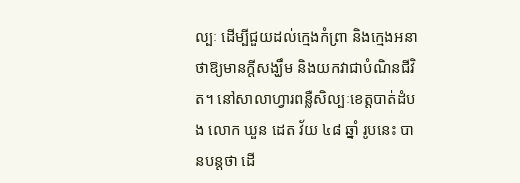ល្បៈ ដើម្បីជួយដល់ក្មេងកំព្រា និងក្មេងអនាថាឱ្យមានក្ដីសង្ឃឹម និងយកវាជាបំណិនជីវិត។ នៅសាលាហ្វារពន្លឺសិល្បៈខេត្តបាត់ដំបង លោក ឃួន ដេត វ័យ ៤៨ ឆ្នាំ រូបនេះ បានបន្តថា ដើ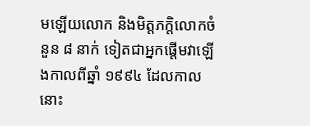មឡើយលោក និងមិត្តភក្ដិលោកចំនួន ៨ នាក់ ទៀតជាអ្នកផ្ដើមវាឡើងកាលពីឆ្នាំ ១៩៩៤ ដែលកាលនោះ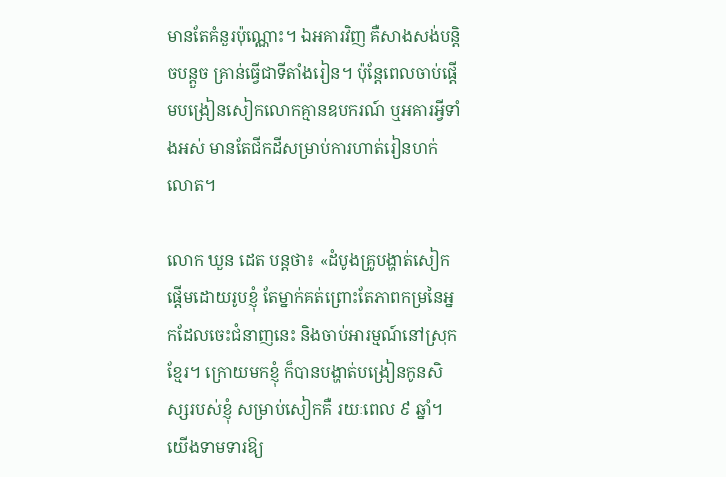មានតែគំនួរប៉ុណ្ណោះ។ ឯអគារវិញ គឺសាងសង់បន្តិចបន្តួច គ្រាន់ធ្វើជាទីតាំងរៀន។ ប៉ុន្តែពេលចាប់ផ្ដើមបង្រៀនសៀកលោកគ្មានឧបករណ៍ ឬអគារអ្វីទាំងអស់ មានតែជីកដីសម្រាប់ការហាត់រៀនហក់លោត។

លោក ឃួន ដេត បន្តថា៖ «ដំបូងគ្រូបង្ហាត់សៀក ផ្ដើមដោយរូបខ្ញុំ តែម្នាក់គត់ព្រោះតែភាពកម្រនៃអ្នកដែលចេះជំនាញនេះ និងចាប់អារម្មណ៍នៅស្រុកខ្មែរ។ ក្រោយមកខ្ញុំ ក៏បានបង្ហាត់បង្រៀនកូនសិស្សរបស់ខ្ញុំ សម្រាប់សៀកគឺ រយៈពេល ៩ ឆ្នាំ។ យើងទាមទារឱ្យ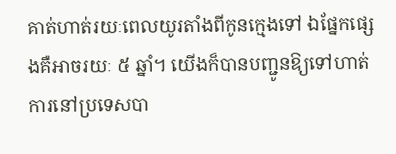គាត់ហាត់រយៈពេលយូរតាំងពីកូនក្មេងទៅ ឯផ្នែកផ្សេងគឺអាចរយៈ ៥ ឆ្នាំ។ យើងក៏បានបញ្ជូនឱ្យទៅហាត់ការនៅប្រទេសបា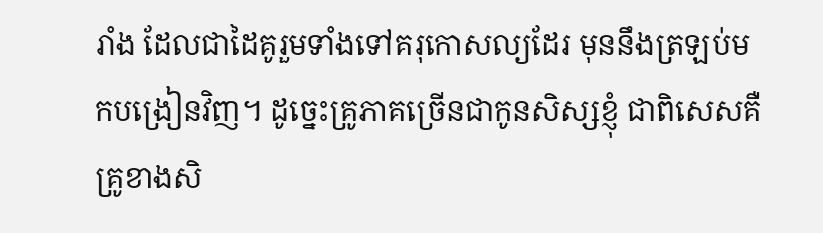រាំង ដែលជាដៃគូរួមទាំងទៅគរុកោសល្យដែរ មុននឹងត្រឡប់មកបង្រៀនវិញ។ ដូច្នេះគ្រូភាគច្រើនជាកូនសិស្សខ្ញុំ ជាពិសេសគឺគ្រូខាងសិ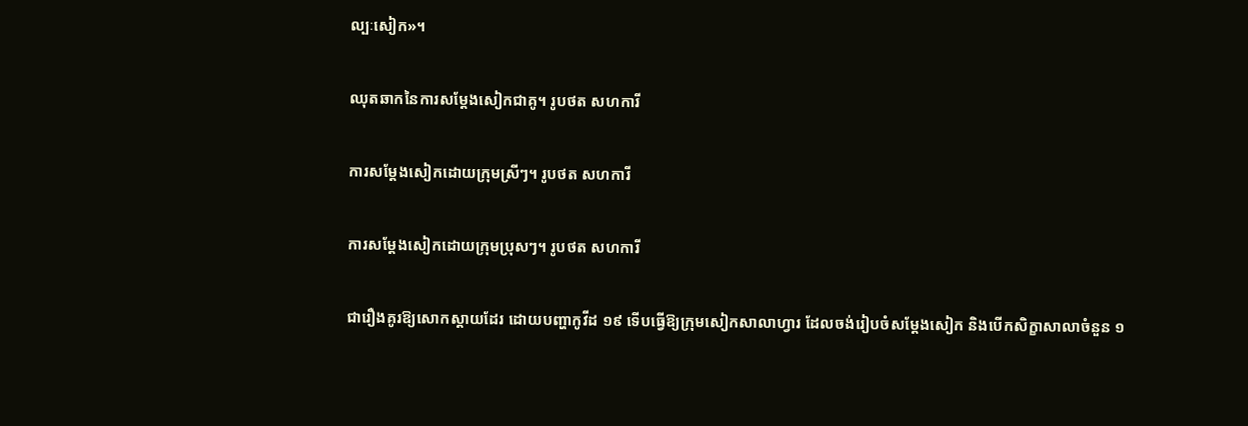ល្បៈសៀក»។

ឈុតឆាកនៃការសម្តែងសៀកជាគូ។ រូបថត សហការី

ការសម្តែងសៀកដោយក្រុមស្រីៗ។ រូបថត សហការី

ការសម្តែងសៀកដោយក្រុមប្រុសៗ។ រូបថត សហការី

ជារឿងគូរឱ្យសោកស្តាយដែរ ដោយបញ្ហាកូវីដ ១៩ ទើបធ្វើឱ្យក្រុមសៀកសាលាហ្វារ ដែលចង់រៀបចំសម្តែងសៀក និងបើកសិក្ខាសាលាចំនួន ១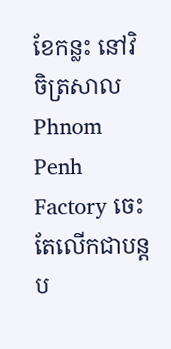ខែកន្លះ នៅវិចិត្រសាល Phnom Penh Factory ចេះតែលើកជាបន្តប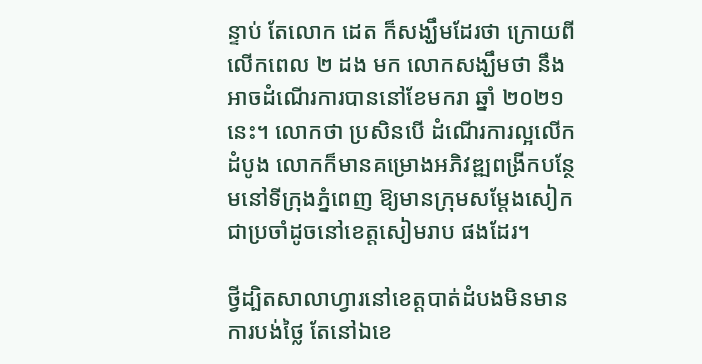ន្ទាប់ តែលោក ដេត ក៏សង្ឃឹមដែរថា ក្រោយពីលើកពេល ២ ដង មក លោកសង្ឃឹមថា នឹងអាចដំណើរការបាននៅខែមករា ឆ្នាំ ២០២១ នេះ។ លោកថា ប្រសិនបើ ដំណើរការល្អលើកដំបូង លោកក៏មានគម្រោងអភិវឌ្ឍពង្រីកបន្ថែមនៅទីក្រុងភ្នំពេញ ឱ្យមានក្រុមសម្តែងសៀកជាប្រចាំដូចនៅខេត្តសៀមរាប ផងដែរ។

ថ្វីដ្បិតសាលាហ្វារនៅខេត្តបាត់ដំបងមិនមានការបង់ថ្លៃ តែនៅឯខេ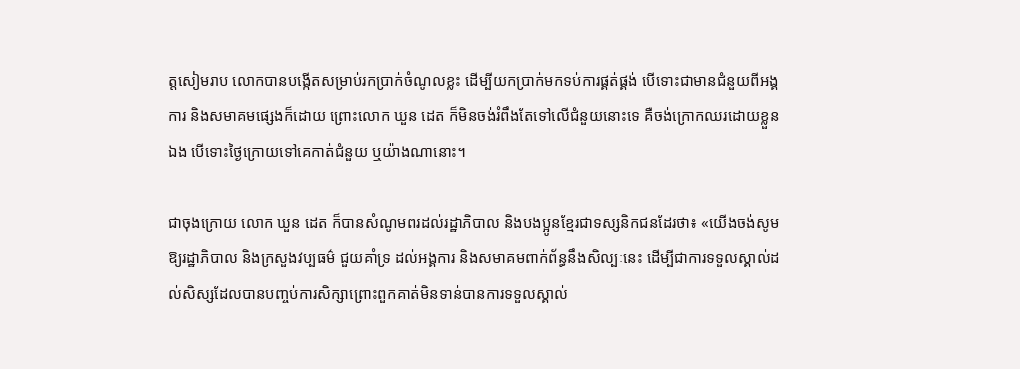ត្តសៀមរាប លោកបានបង្កើតសម្រាប់រកប្រាក់ចំណូលខ្លះ ដើម្បីយកប្រាក់មកទប់ការផ្គត់ផ្គង់ បើទោះជាមានជំនួយពីអង្គការ និងសមាគមផ្សេងក៏ដោយ ព្រោះលោក ឃួន ដេត ក៏មិនចង់រំពឹងតែទៅលើជំនួយនោះទេ គឺចង់ក្រោកឈរដោយខ្លួនឯង បើទោះថ្ងៃក្រោយទៅគេកាត់ជំនួយ ឬយ៉ាងណានោះ។

ជាចុងក្រោយ លោក ឃួន ដេត ក៏បានសំណូមពរដល់រដ្ឋាភិបាល និងបងប្អូនខ្មែរជាទស្សនិកជនដែរថា៖ «យើងចង់សូមឱ្យរដ្ឋាភិបាល និងក្រសួងវប្បធម៌ ជួយគាំទ្រ ដល់អង្គការ និងសមាគមពាក់ព័ន្ធនឹងសិល្បៈនេះ ដើម្បីជាការទទួលស្គាល់ដល់សិស្សដែលបានបញ្ចប់ការសិក្សាព្រោះពួកគាត់មិនទាន់បានការទទួលស្គាល់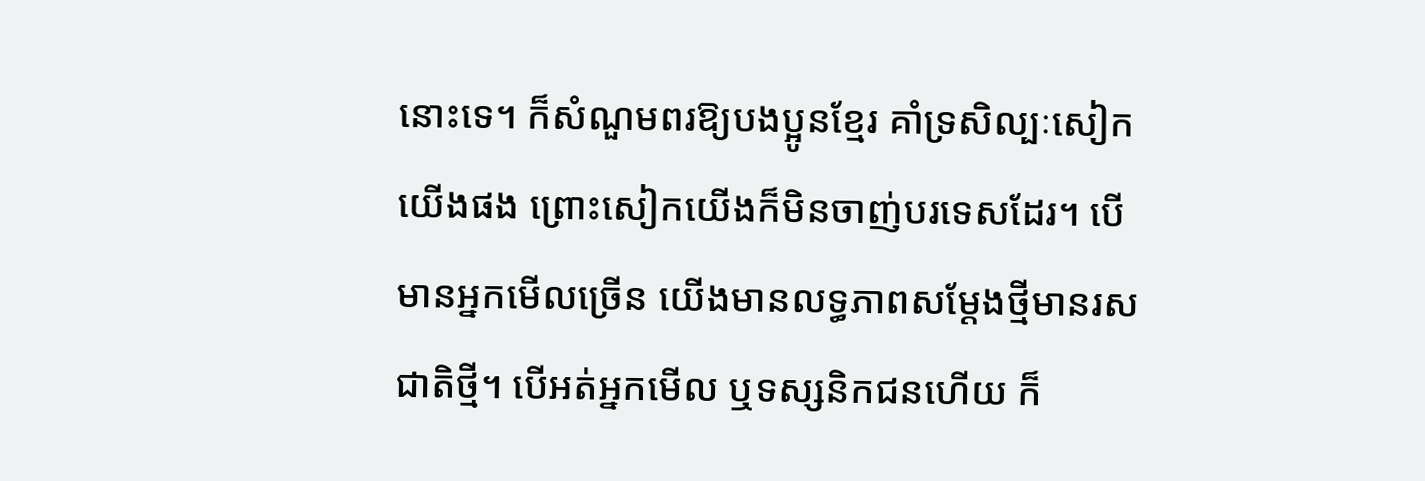នោះទេ។ ក៏សំណួមពរឱ្យបងប្អូនខ្មែរ គាំទ្រសិល្បៈសៀកយើងផង ព្រោះសៀកយើងក៏មិនចាញ់បរទេសដែរ។ បើមានអ្នកមើលច្រើន យើងមានលទ្ធភាពសម្ដែងថ្មីមានរសជាតិថ្មី។ បើអត់អ្នកមើល ឬទស្សនិកជនហើយ ក៏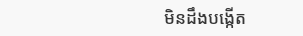មិនដឹងបង្កើត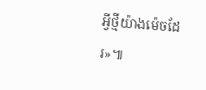អ្វីថ្មីយ៉ាងម៉េចដែរ»៕